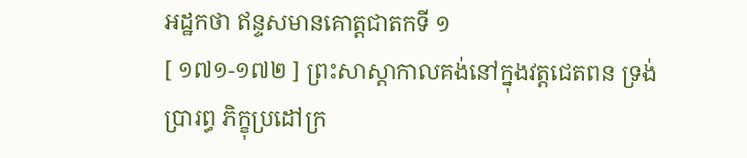អដ្ឋកថា ឥន្ទសមានគោត្តជាតកទី ១
[ ១៧១-១៧២ ] ព្រះសាស្តាកាលគង់នៅក្នុងវត្តជេតពន ទ្រង់ប្រារព្ធ ភិក្ខុប្រដៅក្រ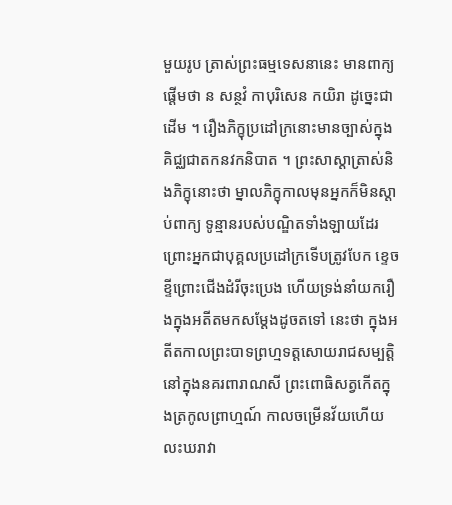មួយរូប ត្រាស់ព្រះធម្មទេសនានេះ មានពាក្យផ្តើមថា ន សន្ថវំ កាបុរិសេន កយិរា ដូច្នេះជាដើម ។ រឿងភិក្ខុប្រដៅក្រនោះមានច្បាស់ក្នុងគិជ្ឈជាតកនវកនិបាត ។ ព្រះសាស្តាត្រាស់និងភិក្ខុនោះថា ម្នាលភិក្ខុកាលមុនអ្នកក៏មិនស្តាប់ពាក្យ ទូន្មានរបស់បណ្ឌិតទាំងឡាយដែរ ព្រោះអ្នកជាបុគ្គលប្រដៅក្រទើបត្រូវបែក ខ្ទេចខ្ទីព្រោះជើងដំរីចុះប្រេង ហើយទ្រង់នាំយករឿងក្នុងអតីតមកសម្តែងដូចតទៅ នេះថា ក្នុងអតីតកាលព្រះបាទព្រហ្មទត្តសោយរាជសម្បត្តិនៅក្នុងនគរពារាណសី ព្រះពោធិសត្វកើតក្នុងត្រកូលព្រាហ្មណ៍ កាលចម្រើនវ័យហើយលះឃរាវា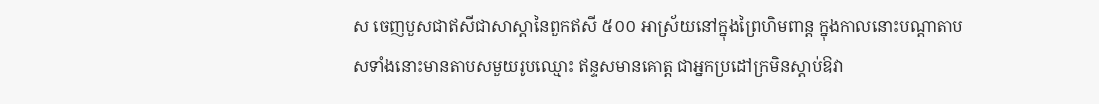ស ចេញបួសជាឥសីជាសាស្តានៃពួកឥសី ៥០០ អាស្រ័យនៅក្នុងព្រៃហិមពាន្ត ក្នុងកាលនោះបណ្តាតាបសទាំងនោះមានតាបសមួយរូបឈ្មោះ ឥន្ទសមានគោត្ត ជាអ្នកប្រដៅក្រមិនស្តាប់ឱវា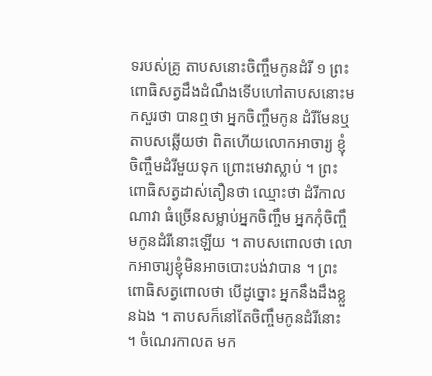ទរបស់គ្រូ តាបសនោះចិញ្ចឹមកូនដំរី ១ ព្រះ ពោធិសត្វដឹងដំណឹងទើបហៅតាបសនោះមកសួរថា បានឮថា អ្នកចិញ្ចឹមកូន ដំរីមែនឬ តាបសឆ្លើយថា ពិតហើយលោកអាចារ្យ ខ្ញុំចិញ្ចឹមដំរីមួយទុក ព្រោះមេវាស្លាប់ ។ ព្រះពោធិសត្វដាស់តឿនថា ឈ្មោះថា ដំរីកាលណាវា ធំច្រើនសម្លាប់អ្នកចិញ្ចឹម អ្នកកុំចិញ្ចឹមកូនដំរីនោះឡើយ ។ តាបសពោលថា លោកអាចារ្យខ្ញុំមិនអាចបោះបង់វាបាន ។ ព្រះពោធិសត្វពោលថា បើដូច្នោះ អ្នកនឹងដឹងខ្លួនឯង ។ តាបសក៏នៅតែចិញ្ចឹមកូនដំរីនោះ ។ ចំណេរកាលត មក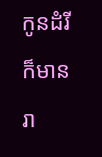កូនដំរីក៏មានរា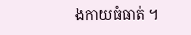ងកាយធំធាត់ ។